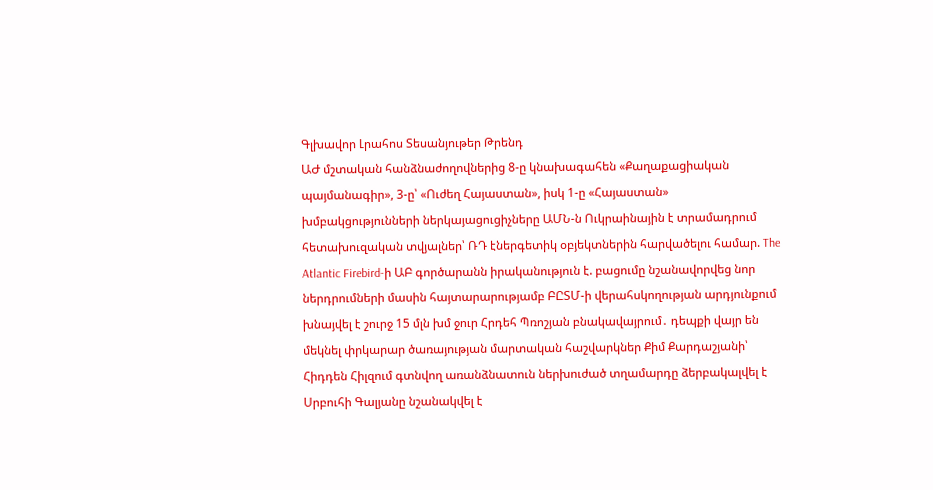Գլխավոր Լրահոս Տեսանյութեր Թրենդ
ԱԺ մշտական հանձնաժողովներից 8-ը կնախագահեն «Քաղաքացիական պայմանագիր», 3-ը՝ «Ուժեղ Հայաստան», իսկ 1-ը «Հայաստան» խմբակցությունների ներկայացուցիչները ԱՄՆ-ն Ուկրաինային է տրամադրում հետախուզական տվյալներ՝ ՌԴ էներգետիկ օբյեկտներին հարվածելու համար. The Atlantic Firebird-ի ԱԲ գործարանն իրականություն է. բացումը նշանավորվեց նոր ներդրումների մասին հայտարարությամբ ԲԸՏՄ-ի վերահսկողության արդյունքում խնայվել է շուրջ 15 մլն խմ ջուր Հրդեհ Պռոշյան բնակավայրում․ դեպքի վայր են մեկնել փրկարար ծառայության մարտական հաշվարկներ Քիմ Քարդաշյանի՝ Հիդդեն Հիլզում գտնվող առանձնատուն ներխուժած տղամարդը ձերբակալվել է Սրբուհի Գալյանը նշանակվել է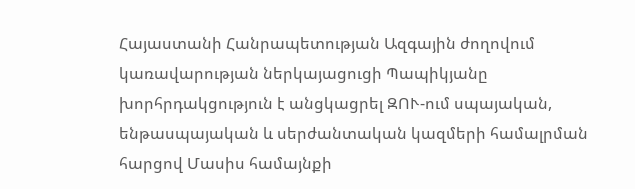Հայաստանի Հանրապետության Ազգային ժողովում կառավարության ներկայացուցի Պապիկյանը խորհրդակցություն է անցկացրել ԶՈՒ-ում սպայական, ենթասպայական և սերժանտական կազմերի համալրման հարցով Մասիս համայնքի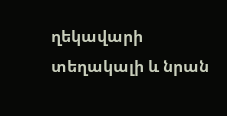ղեկավարի տեղակալի և նրան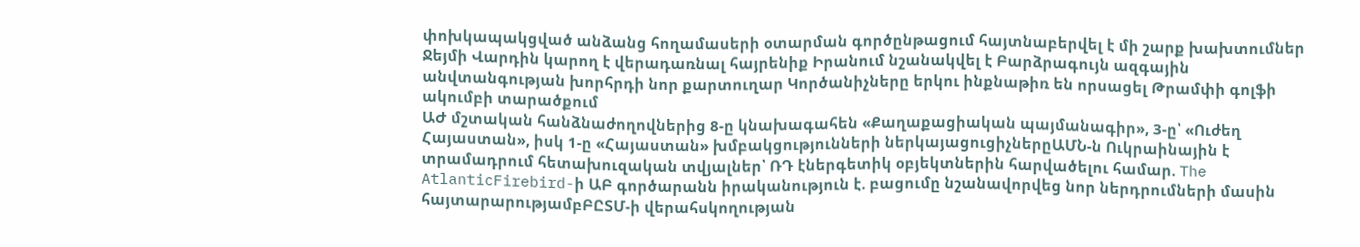փոխկապակցված անձանց հողամասերի օտարման գործընթացում հայտնաբերվել է մի շարք խախտումներ Ջեյմի Վարդին կարող է վերադառնալ հայրենիք Իրանում նշանակվել է Բարձրագույն ազգային անվտանգության խորհրդի նոր քարտուղար Կործանիչները երկու ինքնաթիռ են որսացել Թրամփի գոլֆի ակումբի տարածքում
ԱԺ մշտական հանձնաժողովներից 8-ը կնախագահեն «Քաղաքացիական պայմանագիր», 3-ը՝ «Ուժեղ Հայաստան», իսկ 1-ը «Հայաստան» խմբակցությունների ներկայացուցիչներըԱՄՆ-ն Ուկրաինային է տրամադրում հետախուզական տվյալներ՝ ՌԴ էներգետիկ օբյեկտներին հարվածելու համար. The AtlanticFirebird-ի ԱԲ գործարանն իրականություն է. բացումը նշանավորվեց նոր ներդրումների մասին հայտարարությամբԲԸՏՄ-ի վերահսկողության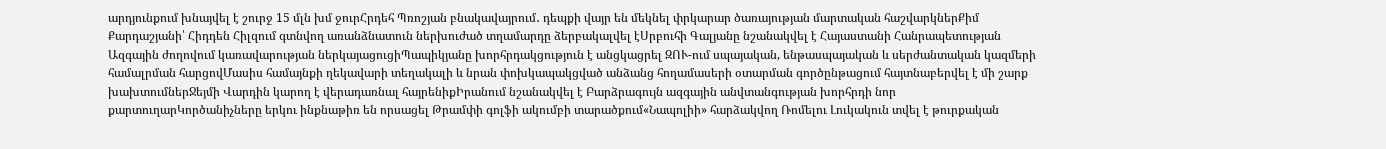արդյունքում խնայվել է շուրջ 15 մլն խմ ջուրՀրդեհ Պռոշյան բնակավայրում․ դեպքի վայր են մեկնել փրկարար ծառայության մարտական հաշվարկներՔիմ Քարդաշյանի՝ Հիդդեն Հիլզում գտնվող առանձնատուն ներխուժած տղամարդը ձերբակալվել էՍրբուհի Գալյանը նշանակվել է Հայաստանի Հանրապետության Ազգային ժողովում կառավարության ներկայացուցիՊապիկյանը խորհրդակցություն է անցկացրել ԶՈՒ-ում սպայական, ենթասպայական և սերժանտական կազմերի համալրման հարցովՄասիս համայնքի ղեկավարի տեղակալի և նրան փոխկապակցված անձանց հողամասերի օտարման գործընթացում հայտնաբերվել է մի շարք խախտումներՋեյմի Վարդին կարող է վերադառնալ հայրենիքԻրանում նշանակվել է Բարձրագույն ազգային անվտանգության խորհրդի նոր քարտուղարԿործանիչները երկու ինքնաթիռ են որսացել Թրամփի գոլֆի ակումբի տարածքում«Նապոլիի» հարձակվող Ռոմելու Լուկակուն տվել է թուրքական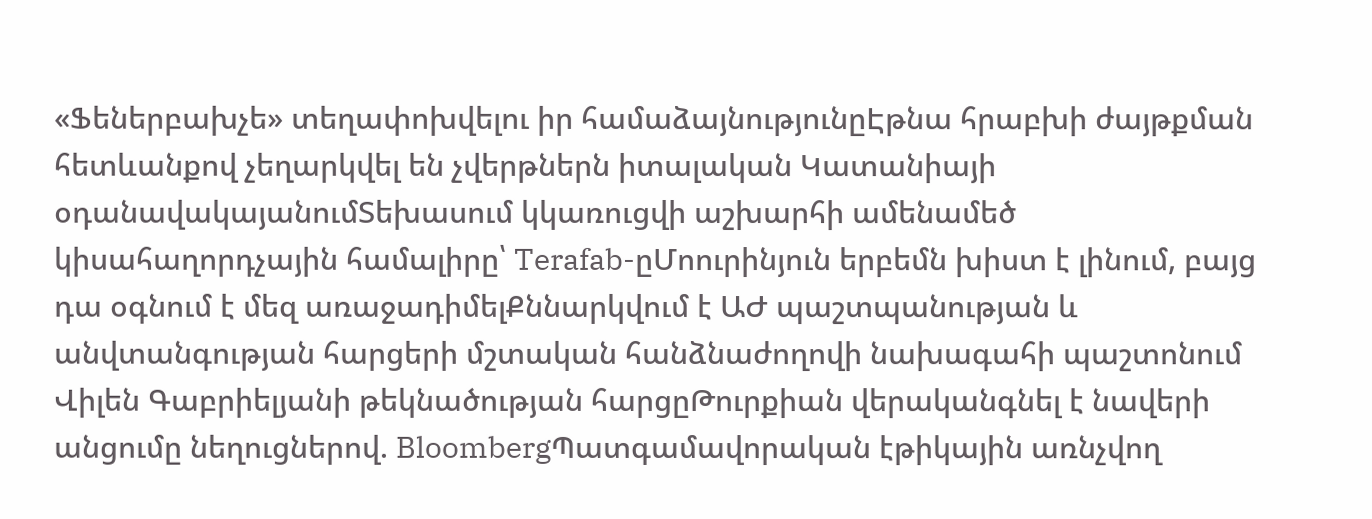«Ֆեներբախչե» տեղափոխվելու իր համաձայնությունըԷթնա հրաբխի ժայթքման հետևանքով չեղարկվել են չվերթներն իտալական Կատանիայի օդանավակայանումՏեխասում կկառուցվի աշխարհի ամենամեծ կիսահաղորդչային համալիրը՝ Terafab-ըՄոուրինյուն երբեմն խիստ է լինում, բայց դա օգնում է մեզ առաջադիմելՔննարկվում է ԱԺ պաշտպանության և անվտանգության հարցերի մշտական հանձնաժողովի նախագահի պաշտոնում Վիլեն Գաբրիելյանի թեկնածության հարցըԹուրքիան վերականգնել է նավերի անցումը նեղուցներով. BloombergՊատգամավորական էթիկային առնչվող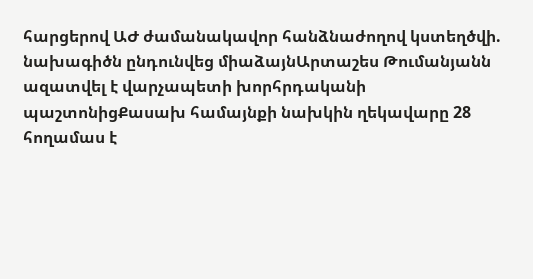հարցերով ԱԺ ժամանակավոր հանձնաժողով կստեղծվի. նախագիծն ընդունվեց միաձայնԱրտաշես Թումանյանն ազատվել է վարչապետի խորհրդականի պաշտոնիցՔասախ համայնքի նախկին ղեկավարը 28 հողամաս է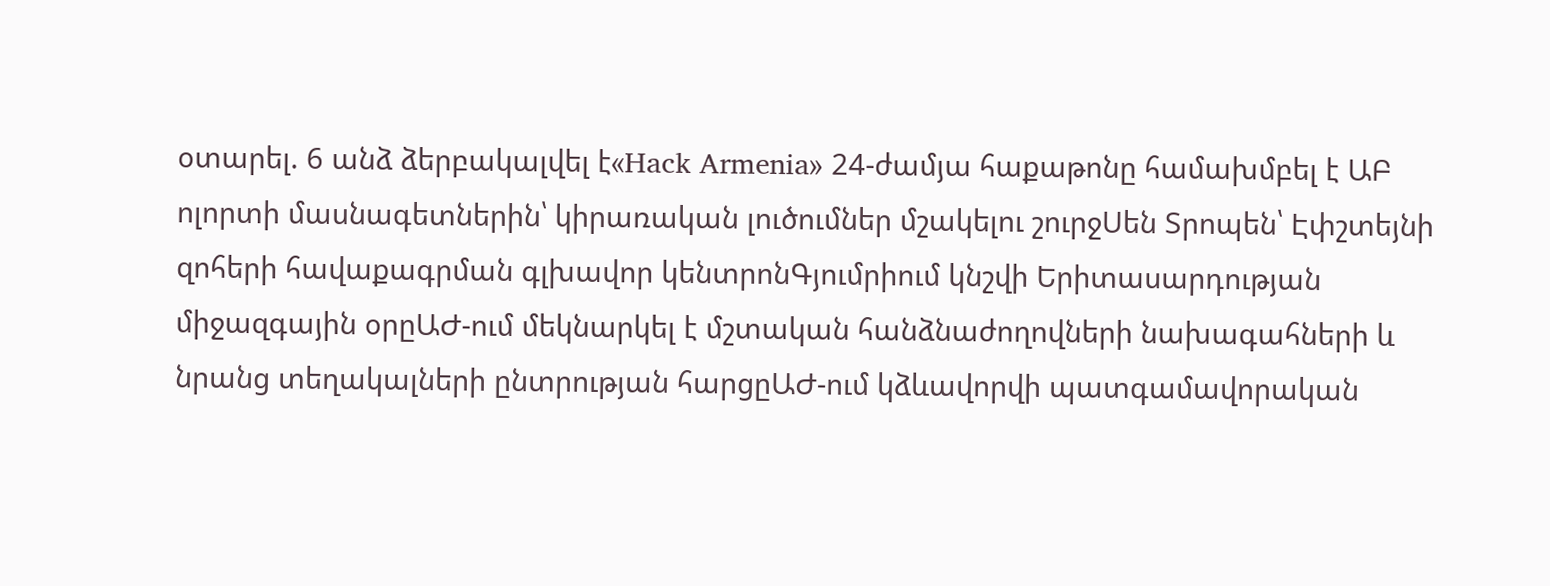օտարել. 6 անձ ձերբակալվել է«Hack Armenia» 24-ժամյա հաքաթոնը համախմբել է ԱԲ ոլորտի մասնագետներին՝ կիրառական լուծումներ մշակելու շուրջՍեն Տրոպեն՝ Էփշտեյնի զոհերի հավաքագրման գլխավոր կենտրոնԳյումրիում կնշվի Երիտասարդության միջազգային օրըԱԺ-ում մեկնարկել է մշտական հանձնաժողովների նախագահների և նրանց տեղակալների ընտրության հարցըԱԺ-ում կձևավորվի պատգամավորական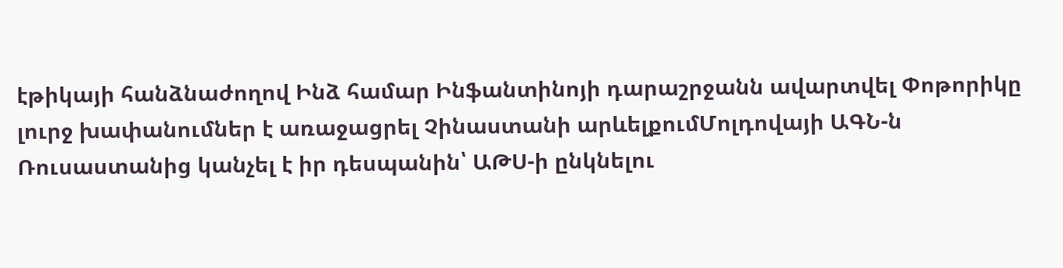էթիկայի հանձնաժողով Ինձ համար Ինֆանտինոյի դարաշրջանն ավարտվել Փոթորիկը լուրջ խափանումներ է առաջացրել Չինաստանի արևելքումՄոլդովայի ԱԳՆ-ն Ռուսաստանից կանչել է իր դեսպանին՝ ԱԹՍ-ի ընկնելու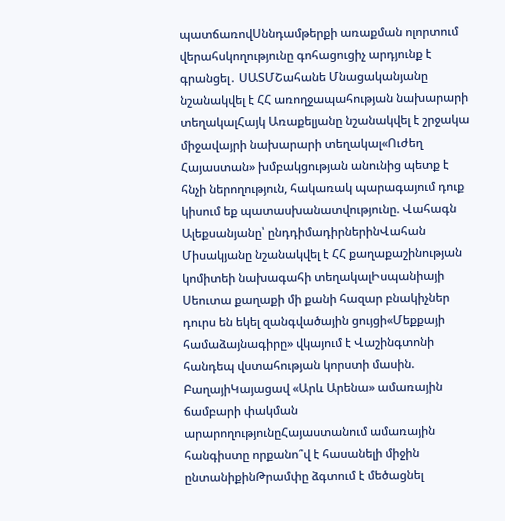պատճառովՍննդամթերքի առաքման ոլորտում վերահսկողությունը գոհացուցիչ արդյունք է գրանցել․ ՍԱՏՄՇահանե Մնացականյանը նշանակվել է ՀՀ առողջապահության նախարարի տեղակալՀայկ Առաքելյանը նշանակվել է շրջակա միջավայրի նախարարի տեղակալ«Ուժեղ Հայաստան» խմբակցության անունից պետք է հնչի ներողություն, հակառակ պարագայում դուք կիսում եք պատասխանատվությունը. Վահագն Ալեքսանյանը՝ ընդդիմադիրներինՎահան Միսակյանը նշանակվել է ՀՀ քաղաքաշինության կոմիտեի նախագահի տեղակալԻսպանիայի Սեուտա քաղաքի մի քանի հազար բնակիչներ դուրս են եկել զանգվածային ցույցի«Մեքքայի համաձայնագիրը» վկայում է Վաշինգտոնի հանդեպ վստահության կորստի մասին. ԲաղայիԿայացավ «Արև Արենա» ամառային ճամբարի փակման արարողությունըՀայաստանում ամառային հանգիստը որքանո՞վ է հասանելի միջին ընտանիքինԹրամփը ձգտում է մեծացնել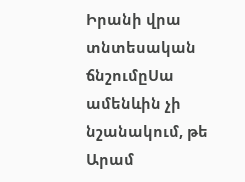Իրանի վրա տնտեսական ճնշումըՍա ամենևին չի նշանակում, թե Արամ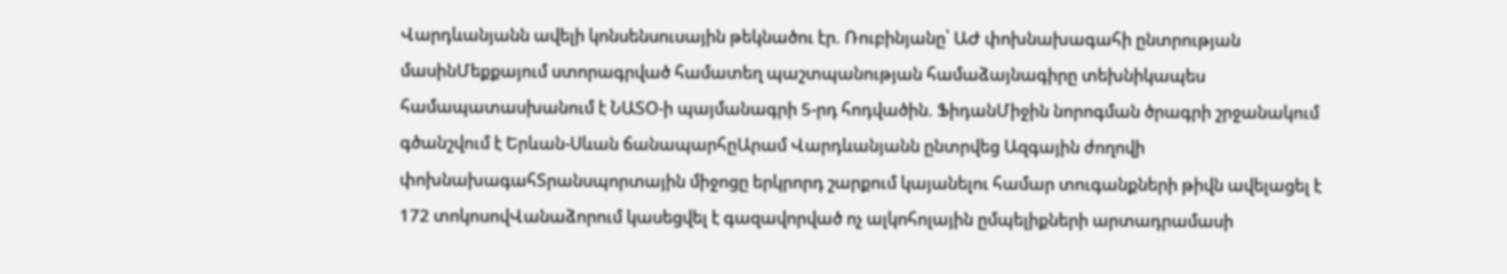Վարդևանյանն ավելի կոնսենսուսային թեկնածու էր. Ռուբինյանը՝ ԱԺ փոխնախագահի ընտրության մասինՄեքքայում ստորագրված համատեղ պաշտպանության համաձայնագիրը տեխնիկապես համապատասխանում է ՆԱՏՕ-ի պայմանագրի 5-րդ հոդվածին. ՖիդանՄիջին նորոգման ծրագրի շրջանակում գծանշվում է Երևան-Սևան ճանապարհըԱրամ Վարդևանյանն ընտրվեց Ազգային ժողովի փոխնախագահՏրանսպորտային միջոցը երկրորդ շարքում կայանելու համար տուգանքների թիվն ավելացել է 172 տոկոսովՎանաձորում կասեցվել է գազավորված ոչ ալկոհոլային ըմպելիքների արտադրամասի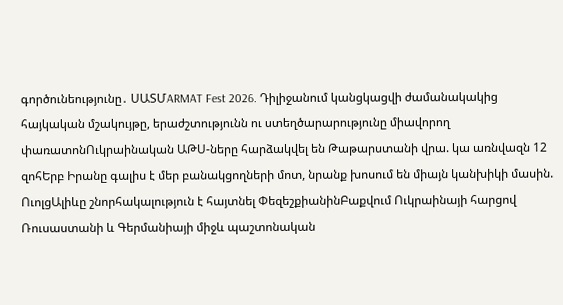գործունեությունը․ ՍԱՏՄARMAT Fest 2026. Դիլիջանում կանցկացվի ժամանակակից հայկական մշակույթը, երաժշտությունն ու ստեղծարարությունը միավորող փառատոնՈւկրաինական ԱԹՍ-ները հարձակվել են Թաթարստանի վրա. կա առնվազն 12 զոհԵրբ Իրանը գալիս է մեր բանակցողների մոտ, նրանք խոսում են միայն կանխիկի մասին. ՈւոլցԱլիևը շնորհակալություն է հայտնել ՓեզեշքիանինԲաքվում Ուկրաինայի հարցով Ռուսաստանի և Գերմանիայի միջև պաշտոնական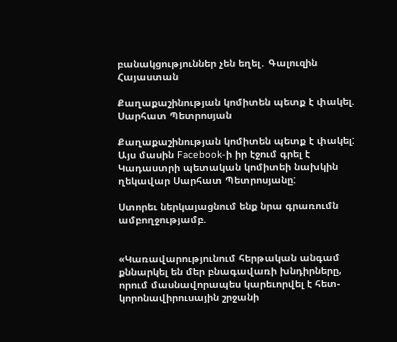բանակցություններ չեն եղել․ Գալուզին
Հայաստան

Քաղաքաշինության կոմիտեն պետք է փակել. Սարհատ Պետրոսյան

Քաղաքաշինության կոմիտեն պետք է փակել: Այս մասին Facebook-ի իր էջում գրել է Կադաստրի պետական կոմիտեի նախկին ղեկավար Սարհատ Պետրոսյանը:

Ստորեւ ներկայացնում ենք նրա գրառումն ամբողջությամբ.


«Կառավարությունում հերթական անգամ քննարկել են մեր բնագավառի խնդիրները, որում մասնավորապես կարեւորվել է հետ-կորոնավիրուսային շրջանի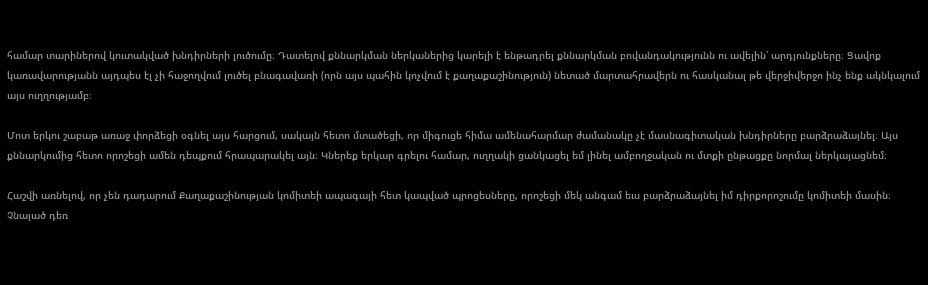համար տարիներով կուտակված խնդիրների լուծումը։ Դատելով քննարկման ներկաներից կարելի է ենթադրել քննարկման բովանդակությունն ու ավելին՝ արդյունքները։ Ցավոք կառավարությանն այդպես էլ չի հաջողվում լուծել բնագավառի (որն այս պահին կոչվում է քաղաքաշինություն) նետած մարտահրավերն ու հասկանալ թե վերջիվերջո ինչ ենք ակնկալում այս ուղղությամբ։

Մոտ երկու շաբաթ առաջ փորձեցի օգնել այս հարցում, սակայն հետո մտածեցի, որ միգուցե հիմա ամենահարմար ժամանակը չէ մասնագիտական խնդիրները բարձրաձայնել։ Այս քննարկումից հետո որոշեցի ամեն դեպքում հրապարակել այն։ Կներեք երկար գրելու համար, ուղղակի ցանկացել եմ լինել ամբողջական ու մտքի ընթացքը նորմալ ներկայացնեմ։

Հաշվի առնելով, որ չեն դադարում Քաղաքաշինության կոմիտեի ապագայի հետ կապված պրոցեսները, որոշեցի մեկ անգամ եւս բարձրաձայնել իմ դիրքորոշումը կոմիտեի մասին։ Չնայած դեռ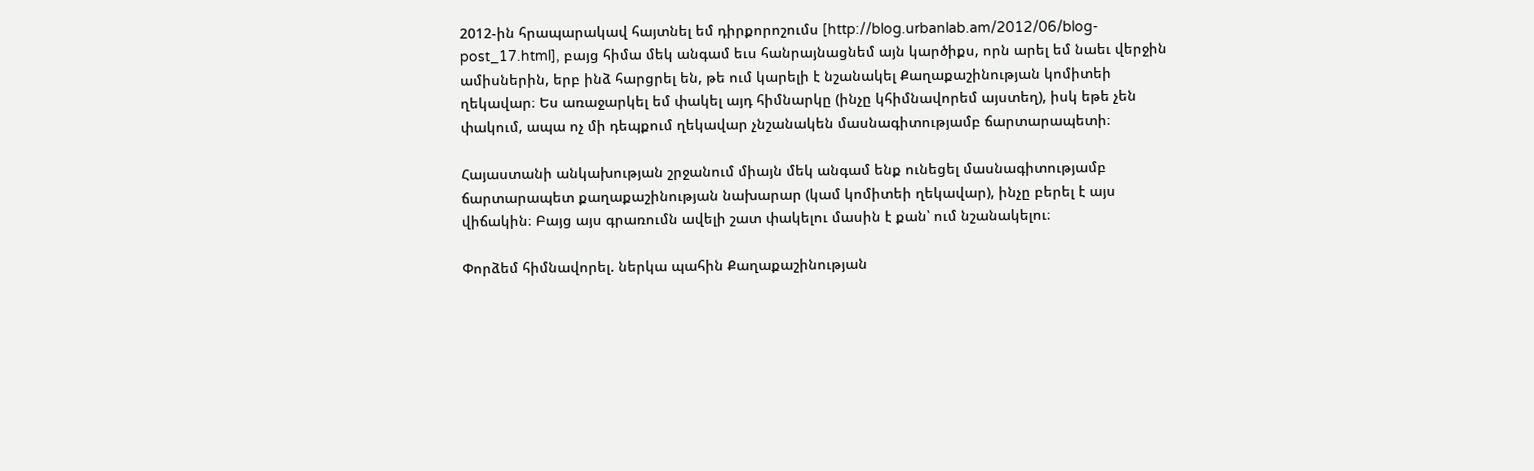2012-ին հրապարակավ հայտնել եմ դիրքորոշումս [http://blog.urbanlab.am/2012/06/blog-post_17.html], բայց հիմա մեկ անգամ եւս հանրայնացնեմ այն կարծիքս, որն արել եմ նաեւ վերջին ամիսներին, երբ ինձ հարցրել են, թե ում կարելի է նշանակել Քաղաքաշինության կոմիտեի ղեկավար։ Ես առաջարկել եմ փակել այդ հիմնարկը (ինչը կհիմնավորեմ այստեղ), իսկ եթե չեն փակում, ապա ոչ մի դեպքում ղեկավար չնշանակեն մասնագիտությամբ ճարտարապետի։

Հայաստանի անկախության շրջանում միայն մեկ անգամ ենք ունեցել մասնագիտությամբ ճարտարապետ քաղաքաշինության նախարար (կամ կոմիտեի ղեկավար), ինչը բերել է այս վիճակին։ Բայց այս գրառումն ավելի շատ փակելու մասին է քան՝ ում նշանակելու։

Փորձեմ հիմնավորել. ներկա պահին Քաղաքաշինության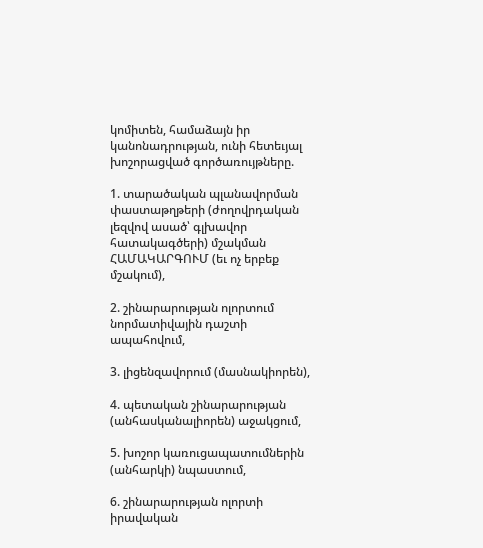կոմիտեն, համաձայն իր կանոնադրության, ունի հետեւյալ խոշորացված գործառույթները.

1. տարածական պլանավորման փաստաթղթերի (ժողովրդական լեզվով ասած՝ գլխավոր հատակագծերի) մշակման ՀԱՄԱԿԱՐԳՈՒՄ (եւ ոչ երբեք մշակում),

2. շինարարության ոլորտում նորմատիվային դաշտի ապահովում,

3. լիցենզավորում (մասնակիորեն),

4. պետական շինարարության (անհասկանալիորեն) աջակցում,

5. խոշոր կառուցապատումներին (անհարկի) նպաստում,

6. շինարարության ոլորտի իրավական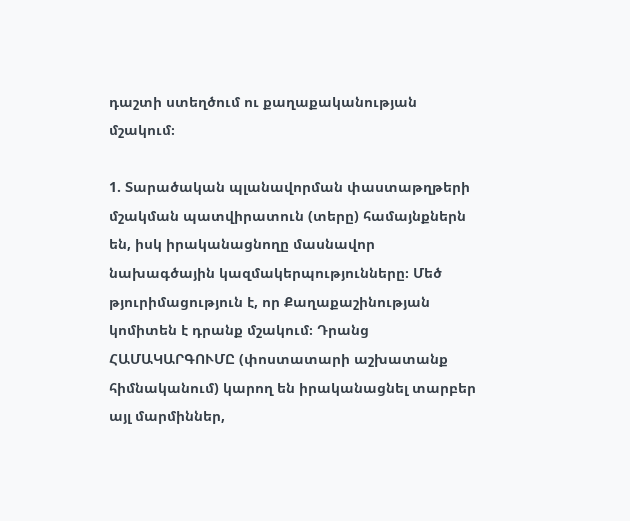դաշտի ստեղծում ու քաղաքականության մշակում։

1. Տարածական պլանավորման փաստաթղթերի մշակման պատվիրատուն (տերը) համայնքներն են, իսկ իրականացնողը մասնավոր նախագծային կազմակերպությունները։ Մեծ թյուրիմացություն է, որ Քաղաքաշինության կոմիտեն է դրանք մշակում։ Դրանց ՀԱՄԱԿԱՐԳՈՒՄԸ (փոստատարի աշխատանք հիմնականում) կարող են իրականացնել տարբեր այլ մարմիններ,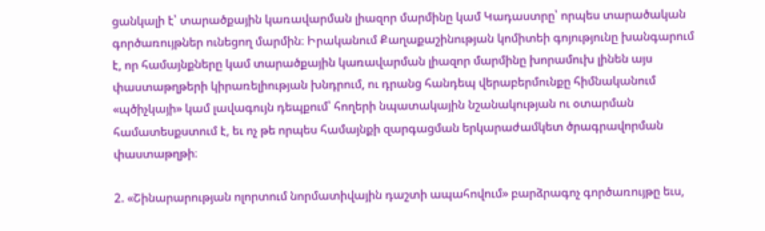ցանկալի է՝ տարածքային կառավարման լիազոր մարմինը կամ Կադաստրը՝ որպես տարածական գործառույթներ ունեցող մարմին։ Իրականում Քաղաքաշինության կոմիտեի գոյությունը խանգարում է, որ համայնքները կամ տարածքային կառավարման լիազոր մարմինը խորամուխ լինեն այս փաստաթղթերի կիրառելիության խնդրում, ու դրանց հանդեպ վերաբերմունքը հիմնականում «պծիչկայի» կամ լավագույն դեպքում՝ հողերի նպատակային նշանակության ու օտարման համատեսքստում է, եւ ոչ թե որպես համայնքի զարգացման երկարաժամկետ ծրագրավորման փաստաթղթի։

2. «Շինարարության ոլորտում նորմատիվային դաշտի ապահովում» բարձրագոչ գործառույթը եւս,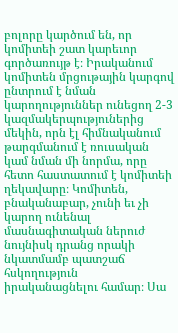բոլորը կարծում են, որ կոմիտեի շատ կարեւոր գործառույթ է։ Իրականում կոմիտեն մրցութային կարգով ընտրում է նման կարողություններ ունեցող 2-3 կազմակերպություներից մեկին, որն էլ հիմնականում թարգմանում է ռուսական կամ նման մի նորմա, որը հետո հաստատում է կոմիտեի ղեկավարը։ Կոմիտեն, բնականաբար, չունի եւ չի կարող ունենալ մասնագիտական ներուժ նույնիսկ դրանց որակի նկատմամբ պատշաճ հսկողություն իրականացնելու համար։ Սա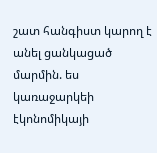շատ հանգիստ կարող է անել ցանկացած մարմին. ես կառաջարկեի էկոնոմիկայի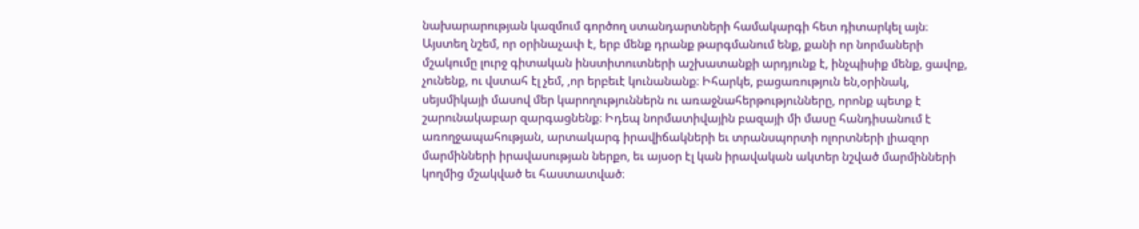նախարարության կազմում գործող ստանդարտների համակարգի հետ դիտարկել այն։ Այստեղ նշեմ, որ օրինաչափ է, երբ մենք դրանք թարգմանում ենք, քանի որ նորմաների մշակումը լուրջ գիտական ինստիտուտների աշխատանքի արդյունք է, ինչպիսիք մենք, ցավոք, չունենք, ու վստահ էլ չեմ, ,որ երբեւէ կունանանք։ Իհարկե, բացառություն են,օրինակ, սեյսմիկայի մասով մեր կարողություններն ու առաջնահերթությունները, որոնք պետք է շարունակաբար զարգացնենք։ Իդեպ նորմատիվային բազայի մի մասը հանդիսանում է առողջապահության, արտակարգ իրավիճակների եւ տրանսպորտի ոլորտների լիազոր մարմինների իրավասության ներքո, եւ այսօր էլ կան իրավական ակտեր նշված մարմինների կողմից մշակված եւ հաստատված։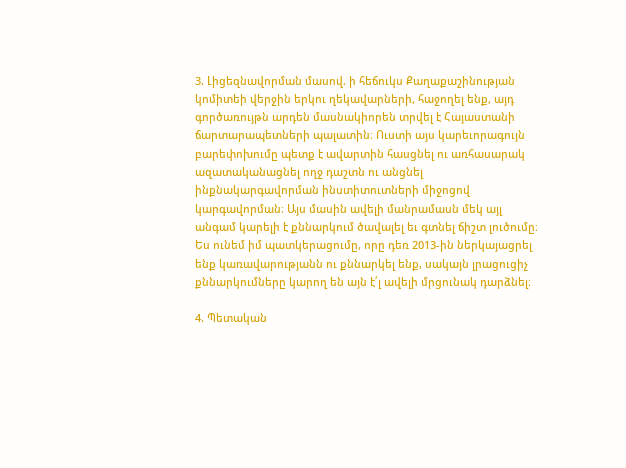3. Լիցեզնավորման մասով. ի հեճուկս Քաղաքաշինության կոմիտեի վերջին երկու ղեկավարների, հաջողել ենք, այդ գործառույթն արդեն մասնակիորեն տրվել է Հայաստանի ճարտարապետների պալատին։ Ուստի այս կարեւորագույն բարեփոխումը պետք է ավարտին հասցնել ու առհասարակ ազատականացնել ողջ դաշտն ու անցնել ինքնակարգավորման ինստիտուտների միջոցով կարգավորման։ Այս մասին ավելի մանրամասն մեկ այլ անգամ կարելի է քննարկում ծավալել եւ գտնել ճիշտ լուծումը։ Ես ունեմ իմ պատկերացումը, որը դեռ 2013-ին ներկայացրել ենք կառավարությանն ու քննարկել ենք, սակայն լրացուցիչ քննարկումները կարող են այն է՛լ ավելի մրցունակ դարձնել։

4. Պետական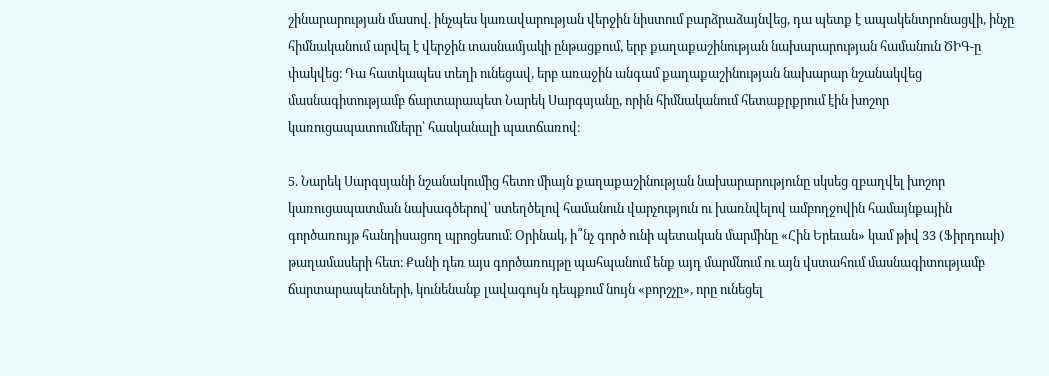շինարարության մասով. ինչպես կառավարության վերջին նիստում բարձրաձայնվեց, դա պետք է ապակենտրոնացվի, ինչը հիմնականում արվել է վերջին տասնամյակի ընթացքում, երբ քաղաքաշինության նախարարության համանուն ԾԻԳ-ը փակվեց։ Դա հատկապես տեղի ունեցավ, երբ առաջին անգամ քաղաքաշինության նախարար նշանակվեց մասնագիտությամբ ճարտարապետ Նարեկ Սարգսյանը, որին հիմնականում հետաքրքրում էին խոշոր կառուցապատումները՝ հասկանալի պատճառով։

5. Նարեկ Սարգսյանի նշանակումից հետո միայն քաղաքաշինության նախարարությունը սկսեց զբաղվել խոշոր կառուցապատման նախագծերով՝ ստեղծելով համանուն վարչություն ու խառնվելով ամբողջովին համայնքային գործառույթ հանդիսացող պրոցեսում։ Օրինակ, ի՞նչ գործ ունի պետական մարմինը «Հին Երեւան» կամ թիվ 33 (Ֆիրդուսի) թաղամասերի հետ։ Քանի դեռ այս գործառույթը պահպանում ենք այդ մարմնում ու այն վստահում մասնագիտությամբ ճարտարապետների, կունենանք լավագույն դեպքում նույն «բորշչը», որը ունեցել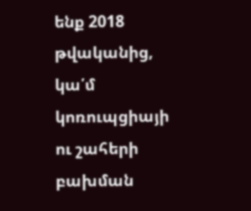ենք 2018 թվականից, կա՛մ կոռուպցիայի ու շահերի բախման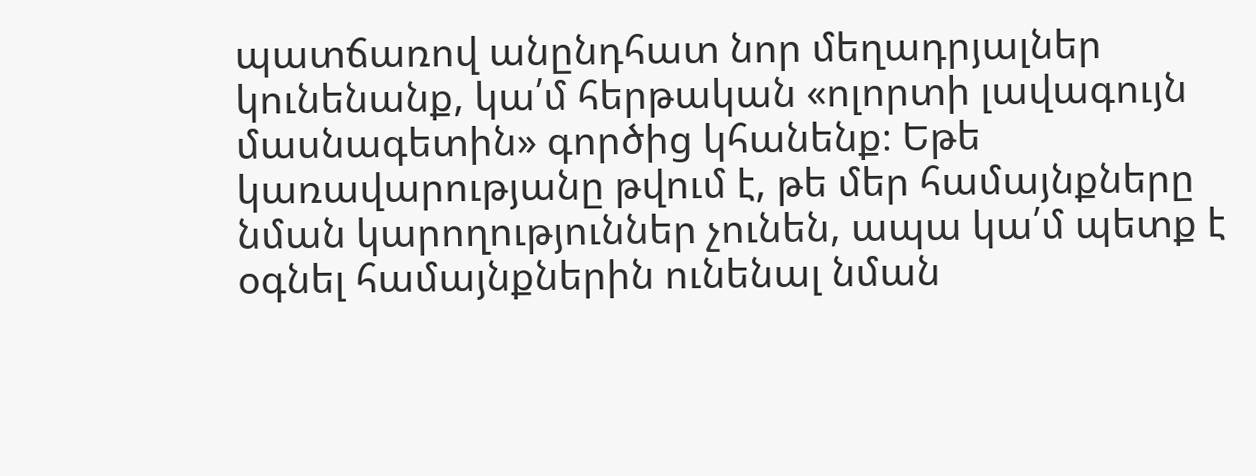պատճառով անընդհատ նոր մեղադրյալներ կունենանք, կա՛մ հերթական «ոլորտի լավագույն մասնագետին» գործից կհանենք։ Եթե կառավարությանը թվում է, թե մեր համայնքները նման կարողություններ չունեն, ապա կա՛մ պետք է օգնել համայնքներին ունենալ նման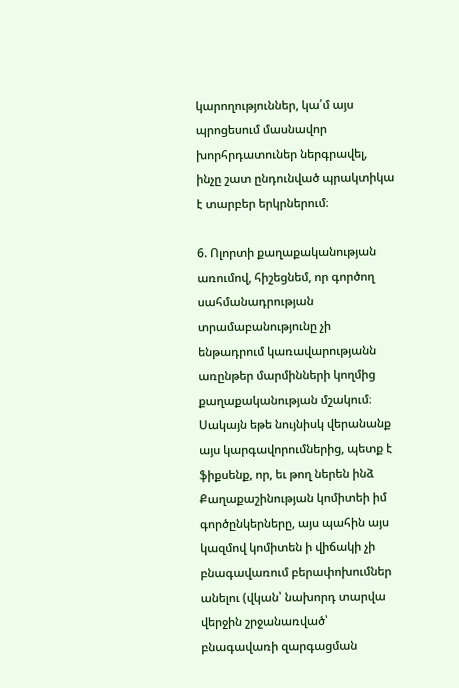կարողություններ, կա՛մ այս պրոցեսում մասնավոր խորհրդատուներ ներգրավել, ինչը շատ ընդունված պրակտիկա է տարբեր երկրներում։

6. Ոլորտի քաղաքականության առումով, հիշեցնեմ, որ գործող սահմանադրության տրամաբանությունը չի ենթադրում կառավարությանն առընթեր մարմինների կողմից քաղաքականության մշակում։ Սակայն եթե նույնիսկ վերանանք այս կարգավորումներից, պետք է ֆիքսենք, որ, եւ թող ներեն ինձ Քաղաքաշինության կոմիտեի իմ գործընկերները, այս պահին այս կազմով կոմիտեն ի վիճակի չի բնագավառում բերափոխումներ անելու (վկան՝ նախորդ տարվա վերջին շրջանառված՝ բնագավառի զարգացման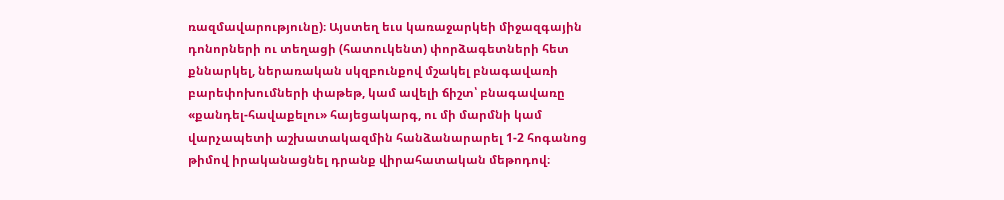ռազմավարությունը)։ Այստեղ եւս կառաջարկեի միջազգային դոնորների ու տեղացի (հատուկենտ) փորձագետների հետ քննարկել, ներառական սկզբունքով մշակել բնագավառի բարեփոխումների փաթեթ, կամ ավելի ճիշտ՝ բնագավառը «քանդել-հավաքելու» հայեցակարգ, ու մի մարմնի կամ վարչապետի աշխատակազմին հանձանարարել 1-2 հոգանոց թիմով իրականացնել դրանք վիրահատական մեթոդով։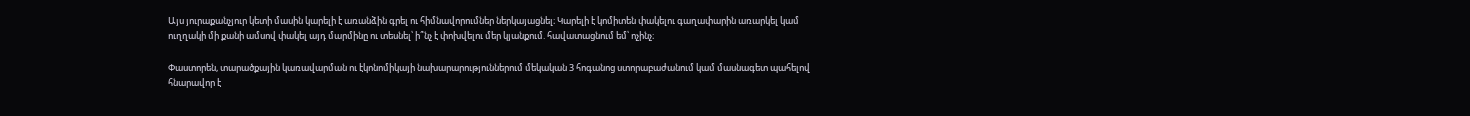Այս յուրաքանչյուր կետի մասին կարելի է առանձին գրել ու հիմնավորումներ ներկայացնել։ Կարելի է կոմիտեն փակելու գաղափարին առարկել կամ ուղղակի մի քանի ամսով փակել այդ մարմինը ու տեսնել՝ ի՞նչ է փոխվելու մեր կյանքում. հավատացնում եմ՝ ոչինչ։

Փաստորեն, տարածքային կառավարման ու էկոնոմիկայի նախարարություններում մեկական 3 հոգանոց ստորաբաժանում կամ մասնագետ պահելով հնարավոր է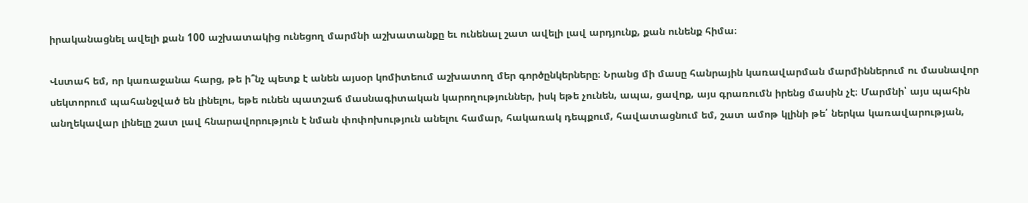իրականացնել ավելի քան 100 աշխատակից ունեցող մարմնի աշխատանքը եւ ունենալ շատ ավելի լավ արդյունք, քան ունենք հիմա։

Վստահ եմ, որ կառաջանա հարց, թե ի՞նչ պետք է անեն այսօր կոմիտեում աշխատող մեր գործընկերները։ Նրանց մի մասը հանրային կառավարման մարմիններում ու մասնավոր սեկտորում պահանջված են լինելու, եթե ունեն պատշաճ մասնագիտական կարողություններ, իսկ եթե չունեն, ապա, ցավոք, այս գրառումն իրենց մասին չէ։ Մարմնի՝ այս պահին անղեկավար լինելը շատ լավ հնարավորություն է նման փոփոխություն անելու համար, հակառակ դեպքում, հավատացնում եմ, շատ ամոթ կլինի թե՛ ներկա կառավարության,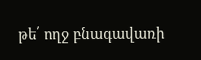թե՛ ողջ բնագավառի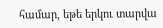համար, եթե երկու տարվա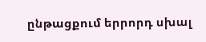ընթացքում երրորդ սխալ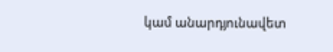կամ անարդյունավետ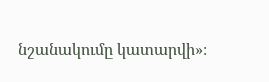նշանակումը կատարվի»։